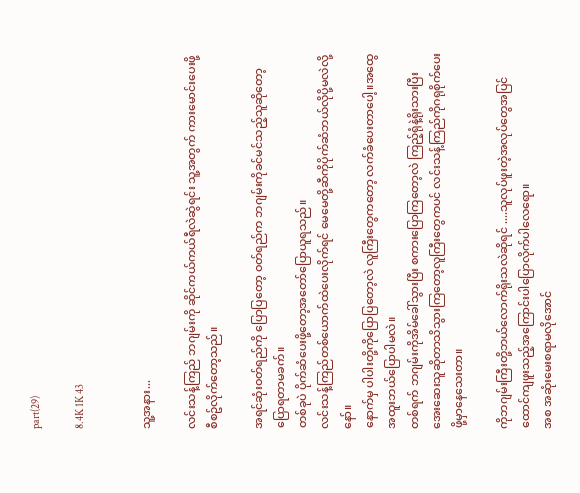part(29)

8.4K 1K 43


သူ့အနား...

လင်းသန့်ကြည် ဘဂျမ်းကို ဆိုင်ကယ်ကယ်ရီလဲဆွဲရင်း သူ့အတွက် ကားမောင်းပေးဖို့စီစဥ်လိုက်တော့သည်။

အရင်ဆုံးဝတ်ရည်ကို ပြောပြတော့ ဝတ်ရည်က ဘဂျမ်းကိုခင်မင်သည့်သူဆိုတော့ပြောရတာမခက်။
တစ်ခုပဲ ပိုက်ဆံပေးဖို့တော့အတော်ပြောယူရသည်။
လင်းသန့်ကြည်တစ်ယောက်ထဲပေးလိုက်ရင် မေမေတို့ဆီကိုပိုက်ဆံဘယ်လိုပို့မလဲလို့ နော်။
နောက်မှ ပါပါးတို့ကိုပြောပြတော့လဲ လူကြီးတွေကတော့ လက်ခံပေးတာပေါ့။အထွေအထူးဘယ်ပြောပါမလဲ။
တစ်ရက် ဘဂျမ်းကိုအိမ်ခေါ်သွားပြီး စကားပြောကြတော့လဲ ကြည့်ရုံနဲ့ရိုးသားပြီးအေးဆေးသူဆိုတာသိသွားကြတော့လူကြီးတွေကပင် လင်းသန့်ကြည်ကိုဂရုစိုက်ပေးဖို့မှာနေသေးတာ။

ကိုဘဂျမ်းကြီးတို့ဘယ်လောက်ရိုးသလဲဆိုရင် ....သူလုပ်ဖူးတဲ့အလုပ်တွေအပြင် ထောင်ကျဖူးသည့်အကြောင်းပါပြောလိုက်ပါလေရော။
အစ အဆုံးမေးစရာမလိုအောင်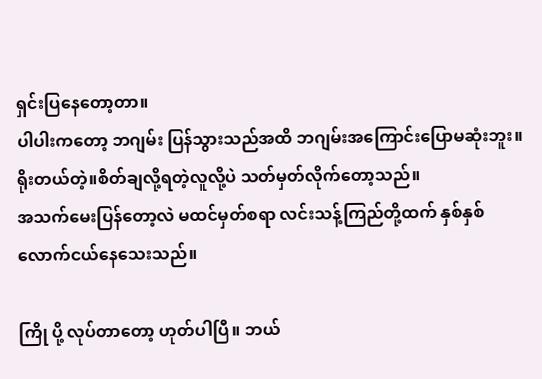ရှင်းပြနေတော့တာ။
ပါပါးကတော့ ဘဂျမ်း ပြန်သွားသည်အထိ ဘဂျမ်းအကြောင်းပြောမဆုံးဘူး။ ရိုးတယ်တဲ့။စိတ်ချလို့ရတဲ့လူလို့ပဲ သတ်မှတ်လိုက်တော့သည်။
အသက်မေးပြန်တော့လဲ မထင်မှတ်စရာ လင်းသန့်ကြည်တို့ထက် နှစ်နှစ်လောက်ငယ်နေသေးသည်။

ကြို ပို့ လုပ်တာတော့ ဟုတ်ပါပြီ။ ဘယ်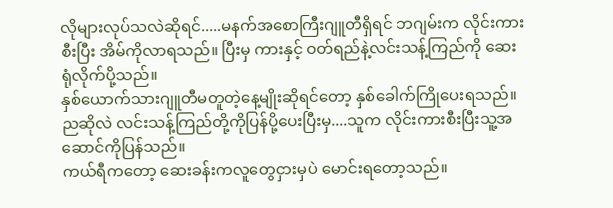လိုများလုပ်သလဲဆိုရင်.....မနက်အစောကြီးဂျူတီရှိရင် ဘဂျမ်းက လိုင်းကားစီးပြီး အိမ်ကိုလာရသည်။ ပြီးမှ ကားနှင့် ဝတ်ရည်နဲ့လင်းသန့်ကြည်ကို ဆေးရုံလိုက်ပို့သည်။
နှစ်ယောက်သားဂျူတီမတူတဲ့နေ့မျိုးဆိုရင်တော့ နှစ်ခေါက်ကြိုပေးရသည်။
ညဆိုလဲ လင်းသန့်ကြည်တို့ကိုပြန်ပို့ပေးပြီးမှ....သူက လိုင်းကားစီးပြီးသူ့အဆောင်ကိုပြန်သည်။
ကယ်ရီကတော့ ဆေးခန်းကလူတွေငှားမှပဲ မောင်းရတော့သည်။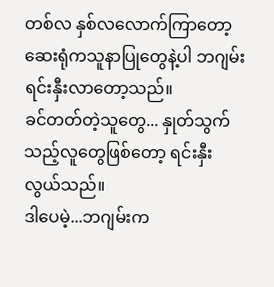တစ်လ နှစ်လလောက်ကြာတော့ ဆေးရုံကသူနာပြုတွေနဲ့ပါ ဘဂျမ်း ရင်းနှီးလာတော့သည်။
ခင်တတ်တဲ့သူတွေ... နှုတ်သွက်သည့်လူတွေဖြစ်တော့ ရင်းနှီးလွယ်သည်။
ဒါပေမဲ့...ဘဂျမ်းက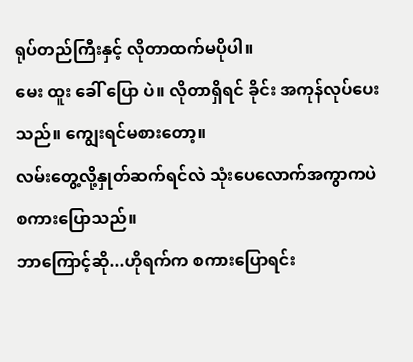ရုပ်တည်ကြီးနှင့် လိုတာထက်မပိုပါ။
မေး ထူး ခေါ် ပြော ပဲ။ လိုတာရှိရင် ခိုင်း အကုန်လုပ်ပေးသည်။ ကျွေးရင်မစားတော့။
လမ်းတွေ့လို့နှုတ်ဆက်ရင်လဲ သုံးပေလောက်အကွာကပဲစကားပြောသည်။
ဘာကြောင့်ဆို...ဟိုရက်က စကားပြောရင်း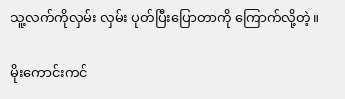သူ့လက်ကိုလှမ်း လှမ်း ပုတ်ပြီးပြောတာကို ကြောက်လို့တဲ့။

မိုးကောင်းကင်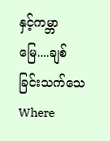နှင့်ကမ္ဘာမြေ....ချစ်ခြင်းသက်သေWhere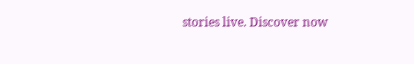stories live. Discover now